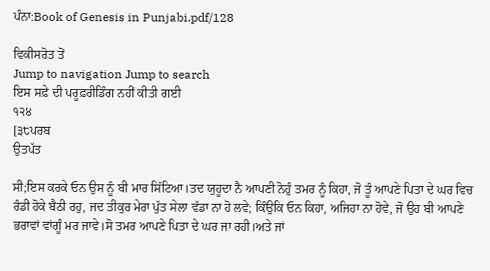ਪੰਨਾ:Book of Genesis in Punjabi.pdf/128

ਵਿਕੀਸਰੋਤ ਤੋਂ
Jump to navigation Jump to search
ਇਸ ਸਫ਼ੇ ਦੀ ਪਰੂਫ਼ਰੀਡਿੰਗ ਨਹੀਂ ਕੀਤੀ ਗਈ
੧੨੪
[੩੮ਪਰਬ
ਉਤਪੱਤ

ਸੀ;ਇਸ ਕਰਕੇ ਓਨ ਉਸ ਨੂੰ ਬੀ ਮਾਰ ਸਿੱਟਿਆ।ਤਦ ਯੁਹੂਦਾ ਨੈ ਆਪਣੀ ਨੋਹੁੰ ਤਮਰ ਨੂੰ ਕਿਹਾ, ਜੋ ਤੂੰ ਆਪਣੇ ਪਿਤਾ ਦੇ ਘਰ ਵਿਚ ਰੰਡੀ ਹੋਕੇ ਬੈਠੀ ਰਹੁ, ਜਦ ਤੀਕੁਰ ਮੇਰਾ ਪੁੱਤ ਸੇਲਾ ਵੱਡਾ ਨਾ ਹੋ ਲਵੇ; ਕਿੰਉਕਿ ਓਨ ਕਿਹਾ, ਅਜਿਹਾ ਨਾ ਹੋਵੇ, ਜੋ ਉਹ ਬੀ ਆਪਣੇ ਭਰਾਵਾਂ ਵਾਂਗੂੰ ਮਰ ਜਾਵੇ।ਸੋ ਤਮਰ ਆਪਣੇ ਪਿਤਾ ਦੇ ਘਰ ਜਾ ਰਹੀ।ਅਤੇ ਜਾਂ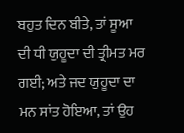ਬਹੁਤ ਦਿਨ ਬੀਤੇ, ਤਾਂ ਸੂਆ ਦੀ ਧੀ ਯੁਹੂਦਾ ਦੀ ਤ੍ਰੀਮਤ ਮਰ ਗਈ; ਅਤੇ ਜਦ ਯੁਹੂਦਾ ਦਾ ਮਨ ਸਾਂਤ ਹੋਇਆ, ਤਾਂ ਉਹ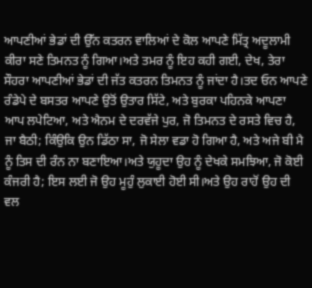ਆਪਣੀਆਂ ਭੇਡਾਂ ਦੀ ਉੱਨ ਕਤਰਨ ਵਾਲਿਆਂ ਦੇ ਕੋਲ ਆਪਣੇ ਮਿੱਤ੍ਰ ਅਦੂਲਾਮੀ ਕੀਰਾ ਸਣੇ ਤਿਮਨਤ ਨੂੰ ਗਿਆ।ਅਤੇ ਤਮਰ ਨੂੰ ਇਹ ਕਹੀ ਗਈ, ਦੇਖ, ਤੇਰਾ ਸੌਹਰਾ ਆਪਣੀਆਂ ਭੇਡਾਂ ਦੀ ਜੱਤ ਕਤਰਨ ਤਿਮਨਤ ਨੂੰ ਜਾਂਦਾ ਹੈ।ਤਦ ਓਨ ਆਪਣੇ ਰੰਡੇਪੇ ਦੇ ਬਸਤਰ ਆਪਣੇ ਉਤੋਂ ਉਤਾਰ ਸਿੱਟੇ, ਅਤੇ ਬੁਰਕਾ ਪਹਿਨਕੇ ਆਪਣਾ ਆਪ ਲਪੇਟਿਆ, ਅਤੇ ਐਨਮ ਦੇ ਦਰਵੱਜੇ ਪੁਰ, ਜੋ ਤਿਮਨਤ ਦੇ ਰਸਤੇ ਵਿਚ ਹੈ, ਜਾ ਬੈਠੀ; ਕਿੰਉਕਿ ਉਨ ਡਿੱਠਾ ਸਾ, ਜੋ ਸੇਲਾ ਵਡਾ ਹੋ ਗਿਆ ਹੈ, ਅਤੇ ਅਜੇ ਬੀ ਮੈ ਨੂੰ ਤਿਸ ਦੀ ਰੰਨ ਨਾ ਬਣਾਇਆ।ਅਤੇ ਯੁਹੂਦਾ ਉਹ ਨੂੰ ਦੇਖਕੇ ਸਮਝਿਆ, ਜੋ ਕੋਈ ਕੰਜਰੀ ਹੈ; ਇਸ ਲਈ ਜੋ ਉਹ ਮੂਹੁੰ ਲੁਕਾਈ ਹੋਈ ਸੀ।ਅਤੇ ਉਹ ਰਾਹੋਂ ਉਹ ਦੀ ਵਲ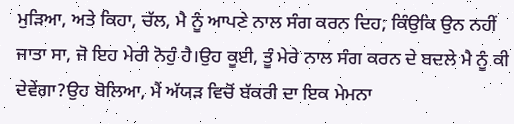ਮੁੜਿਆ, ਅਤੇ ਕਿਹਾ, ਚੱਲ, ਮੈ ਨੂੰ ਆਪਣੇ ਨਾਲ ਸੰਗ ਕਰਨ ਦਿਹ; ਕਿੰਉਕਿ ਉਨ ਨਹੀਂ ਜਾਤਾ ਸਾ, ਜੋ ਇਹ ਮੇਰੀ ਨੋਹੁੰ ਹੈ।ਉਹ ਕੂਈ, ਤੂੰ ਮੇਰੇ ਨਾਲ ਸੰਗ ਕਰਨ ਦੇ ਬਦਲੇ ਮੈ ਨੂੰ ਕੀ ਦੇਵੇਂਗਾ?ਉਹ ਬੋਲਿਆ, ਮੈਂ ਅੱਯੜ ਵਿਚੋਂ ਬੱਕਰੀ ਦਾ ਇਕ ਮੇਮਨਾ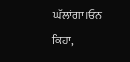ਘੱਲਾਂਗਾ।ਓਨ ਕਿਹਾ,